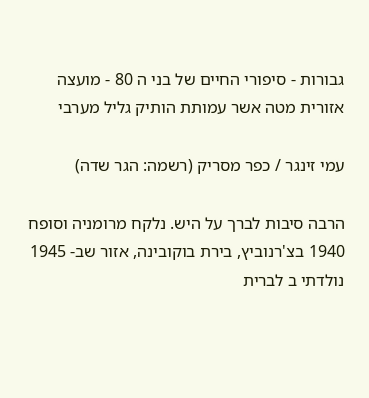גבורות - סיפורי החיים של בני ה 80 - מועצה אזורית מטה אשר עמותת הותיק גליל מערבי

עמי זינגר / כפר מסריק (רשמה: הגר שדה)

הרבה סיבות לברך על היש. נלקח מרומניה וסופח 1940 בצ'רנוביץ, בירת בוקובינה, אזור שב- 1945 נולדתי ב לברית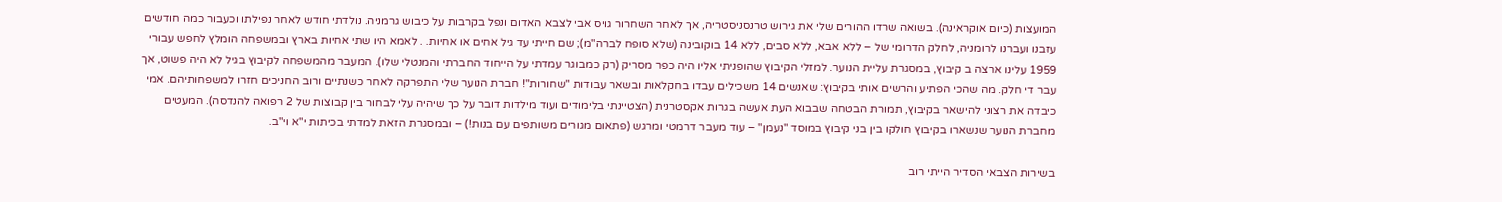המועצות (כיום אוקראינה). בשואה שרדו ההורים שלי את גירוש טרנסניסטריה, אך לאחר השחרור גויס אבי לצבא האדום ונפל בקרבות על כיבוש גרמניה. נולדתי חודש לאחר נפילתו וכעבור כמה חודשים עזבנו ועברנו לרומניה, לחלק הדרומי של – ללא אבא, ללא סבים, ללא 14 בוקובינה (שלא סופח לברה"מ); שם חייתי עד גיל אחים או אחיות. . לאמא היו שתי אחיות בארץ ובמשפחה הומלץ לחפש עבורי 1959 עלינו ארצה ב קיבוץ, במסגרת עליית הנוער. למזלי הקיבוץ שהופניתי אליו היה כפר מסריק (רק כמבוגר עמדתי על הייחוד החברתי והמנטלי שלו). המעבר מהמשפחה לקיבוץ בגיל לא היה פשוט, אך עבר די חלק. מה שהכי הפתיע והרשים אותי בקיבוץ: שאנשים 14 משכילים עבדו בחקלאות ובשאר עבודות "שחורות"! חברת הנוער שלי התפרקה לאחר כשנתיים ורוב החניכים חזרו למשפחותיהם. אמי כיבדה את רצוני להישאר בקיבוץ, תמורת הבטחה שבבוא העת אעשה בגרות אקסטרנית (הצטיינתי בלימודים ועוד מילדות דובר על כך שיהיה עלי לבחור בין קבוצות של 2 רפואה להנדסה). המעטים מחברת הנוער שנשארו בקיבוץ חולקו בין בני קיבוץ במוסד "נעמן" – עוד מעבר דרמטי ומרגש (פתאום מגורים משותפים עם בנות!) – ובמסגרת הזאת למדתי בכיתות י"א וי"ב.

בשירות הצבאי הסדיר הייתי רוב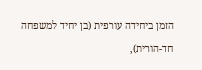הזמן ביחידה עורפית (בן יחיד למשפחה חד-הורית),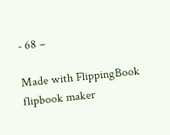- 68 –

Made with FlippingBook flipbook maker